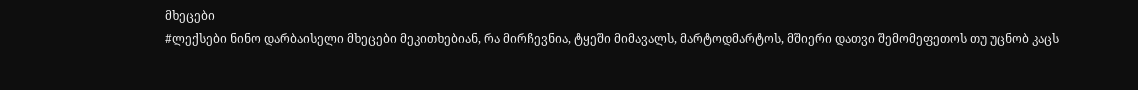მხეცები
#ლექსები ნინო დარბაისელი მხეცები მეკითხებიან, რა მირჩევნია, ტყეში მიმავალს, მარტოდმარტოს, მშიერი დათვი შემომეფეთოს თუ უცნობ კაცს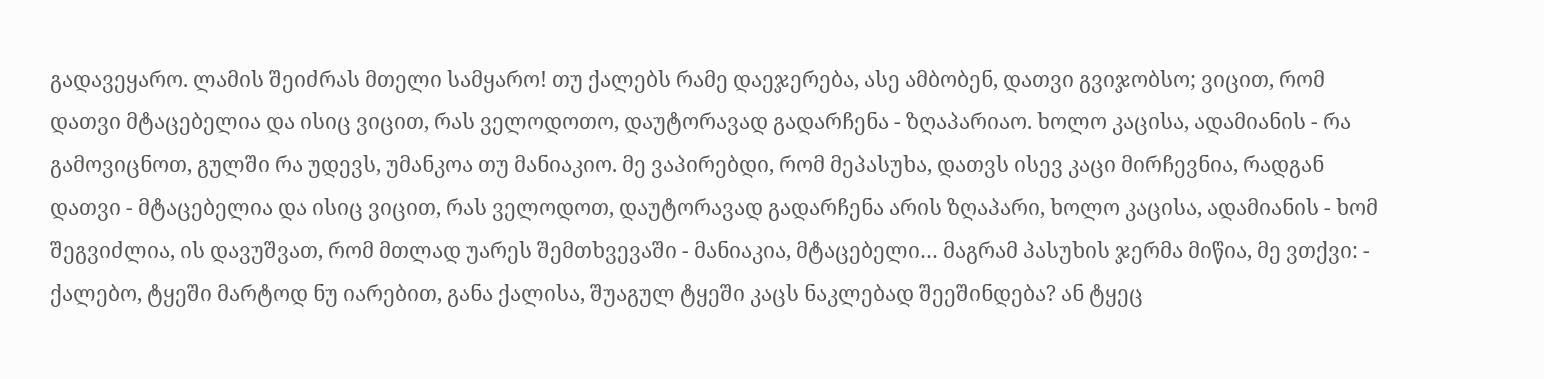გადავეყარო. ლამის შეიძრას მთელი სამყარო! თუ ქალებს რამე დაეჯერება, ასე ამბობენ, დათვი გვიჯობსო; ვიცით, რომ დათვი მტაცებელია და ისიც ვიცით, რას ველოდოთო, დაუტორავად გადარჩენა - ზღაპარიაო. ხოლო კაცისა, ადამიანის - რა გამოვიცნოთ, გულში რა უდევს, უმანკოა თუ მანიაკიო. მე ვაპირებდი, რომ მეპასუხა, დათვს ისევ კაცი მირჩევნია, რადგან დათვი - მტაცებელია და ისიც ვიცით, რას ველოდოთ, დაუტორავად გადარჩენა არის ზღაპარი, ხოლო კაცისა, ადამიანის - ხომ შეგვიძლია, ის დავუშვათ, რომ მთლად უარეს შემთხვევაში - მანიაკია, მტაცებელი… მაგრამ პასუხის ჯერმა მიწია, მე ვთქვი: - ქალებო, ტყეში მარტოდ ნუ იარებით, განა ქალისა, შუაგულ ტყეში კაცს ნაკლებად შეეშინდება? ან ტყეც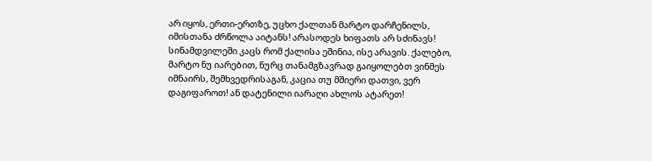არ იყოს, ერთი-ერთზე, უცხო ქალთან მარტო დარჩენილს, იმისთანა ძრწოლა აიტანს! არასოდეს ხიფათს არ სძინავს! სინამდვილეში კაცს რომ ქალისა ეშინია, ისე არავის. ქალებო, მარტო ნუ იარებით, ნურც თანამგზავრად გაიყოლებთ ვინმეს იმნაირს, შემხვედრისაგან, კაცია თუ მშიერი დათვი, ვერ დაგიფაროთ! ან დატენილი იარაღი ახლოს ატარეთ!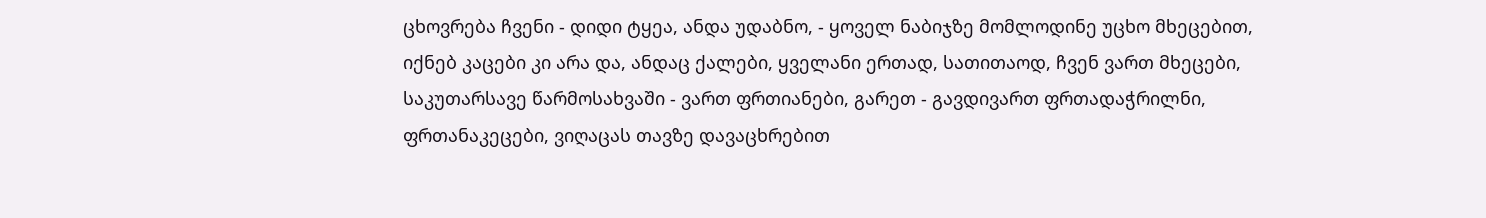ცხოვრება ჩვენი - დიდი ტყეა, ანდა უდაბნო, - ყოველ ნაბიჯზე მომლოდინე უცხო მხეცებით, იქნებ კაცები კი არა და, ანდაც ქალები, ყველანი ერთად, სათითაოდ, ჩვენ ვართ მხეცები, საკუთარსავე წარმოსახვაში - ვართ ფრთიანები, გარეთ - გავდივართ ფრთადაჭრილნი, ფრთანაკეცები, ვიღაცას თავზე დავაცხრებით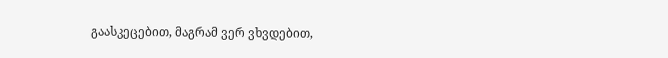გაასკეცებით, მაგრამ ვერ ვხვდებით,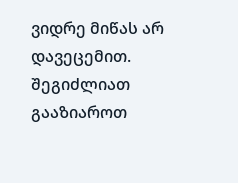ვიდრე მიწას არ დავეცემით.
შეგიძლიათ გააზიაროთ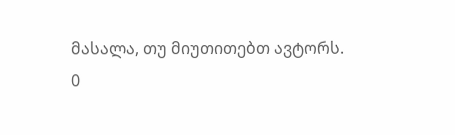მასალა, თუ მიუთითებთ ავტორს.
0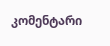კომენტარი